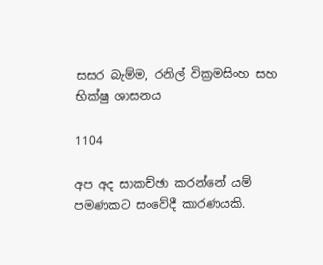සසර බැම්ම, රනිල් වික්‍රමසිංහ සහ භික්ෂු ශාසනය

1104

අප අද සාකච්ඡා කරන්නේ යම් පමණකට සංවේදී කාරණයකි.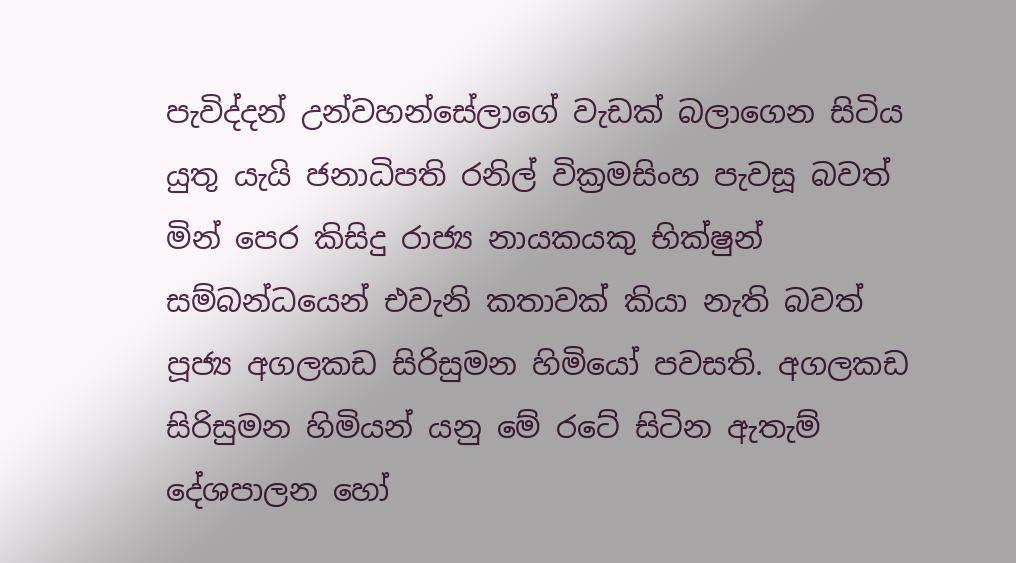පැවිද්දන් උන්වහන්සේලාගේ වැඩක් බලාගෙන සිටිය යුතු යැයි ජනාධිපති රනිල් වික්‍රමසිංහ පැවසූ බවත් මින් පෙර කිසිදු රාජ්‍ය නායකයකු භික්ෂුන් සම්බන්ධයෙන් එවැනි කතාවක් කියා නැති බවත් පූජ්‍ය අගලකඩ සිරිසුමන හිමියෝ පවසති. අගලකඩ සිරිසුමන හිමියන් යනු මේ රටේ සිටින ඇතැම් දේශපාලන හෝ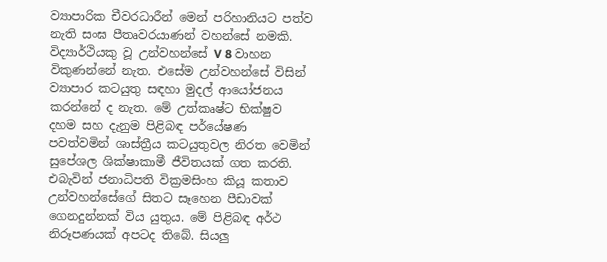ව්‍යාපාරික චීවරධාරීන් මෙන් පරිහානියට පත්ව නැති සංඝ පීතෘවරයාණන් වහන්සේ නමකි. විද්‍යාර්ථියකු වූ උන්වහන්සේ V 8 වාහන විකුණන්නේ නැත. එසේම උන්වහන්සේ විසින් ව්‍යාපාර කටයුතු සඳහා මුදල් ආයෝජනය කරන්නේ ද නැත. මේ උත්කෘෂ්ට භික්ෂුව දහම සහ දැනුම පිළිබඳ පර්යේෂණ පවත්වමින් ශාස්ත්‍රීය කටයුතුවල නිරත වෙමින් සුපේශල ශික්ෂාකාමී ජීවිතයක් ගත කරති. එබැවින් ජනාධිපති වික්‍රමසිංහ කියූ කතාව උන්වහන්සේගේ සිතට සෑහෙන පීඩාවක් ගෙනදුන්නක් විය යුතුය. මේ පිළිබඳ අර්ථ නිරූපණයක් අපටද තිබේ. සියලු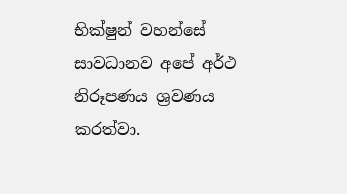භික්ෂුන් වහන්සේ සාවධානව අපේ අර්ථ නිරූපණය ශ්‍රවණය කරත්වා.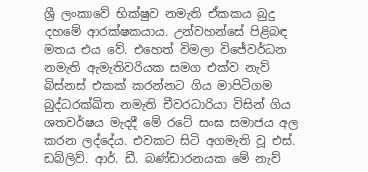ශ්‍රී ලංකාවේ භික්ෂුව නමැති ඒකකය බුදු දහමේ ආරක්ෂකයාය. උන්වහන්සේ පිළිබඳ මතය එය වේ. එහෙත් විමලා විජේවර්ධන නමැති ඇමැතිවරියක සමග එක්ව නැව් බිස්නස් එකක් කරන්නට ගිය මාපිටිගම බුද්ධරක්ඛිත නමැති චීවරධාරියා විසින් ගිය ශතවර්ෂය මැදදී මේ රටේ සංඝ සමාජය අල කරන ලද්දේය. එවකට සිටි අගමැති වූ එස්. ඩබ්ලිව්. ආර්. ඩී. බණ්ඩාරනයක මේ නැව්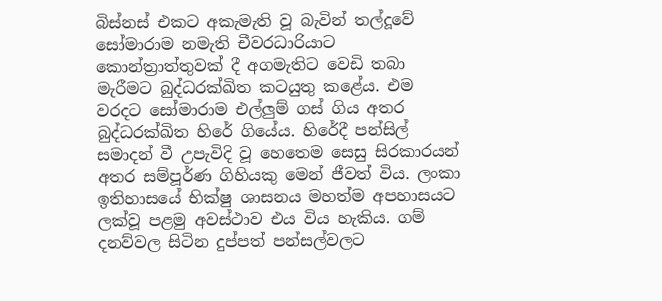බිස්නස් එකට අකැමැති වූ බැවින් තල්දූවේ සෝමාරාම නමැති චීවරධාරියාට කොන්ත්‍රාත්තුවක් දී අගමැතිට වෙඩි තබා මැරීමට බුද්ධරක්ඛිත කටයුතු කළේය. එම වරදට සෝමාරාම එල්ලුම් ගස් ගිය අතර බුද්ධරක්ඛිත හිරේ ගියේය. හිරේදී පන්සිල් සමාදන් වී උපැවිදි වූ හෙතෙම සෙසු සිරකාරයන් අතර සම්පූර්ණ ගිහියකු මෙන් ජීවත් විය. ලංකා ඉතිහාසයේ භික්ෂු ශාසනය මහත්ම අපහාසයට ලක්වූ පළමු අවස්ථාව එය විය හැකිය. ගම් දනව්වල සිටින දුප්පත් පන්සල්වලට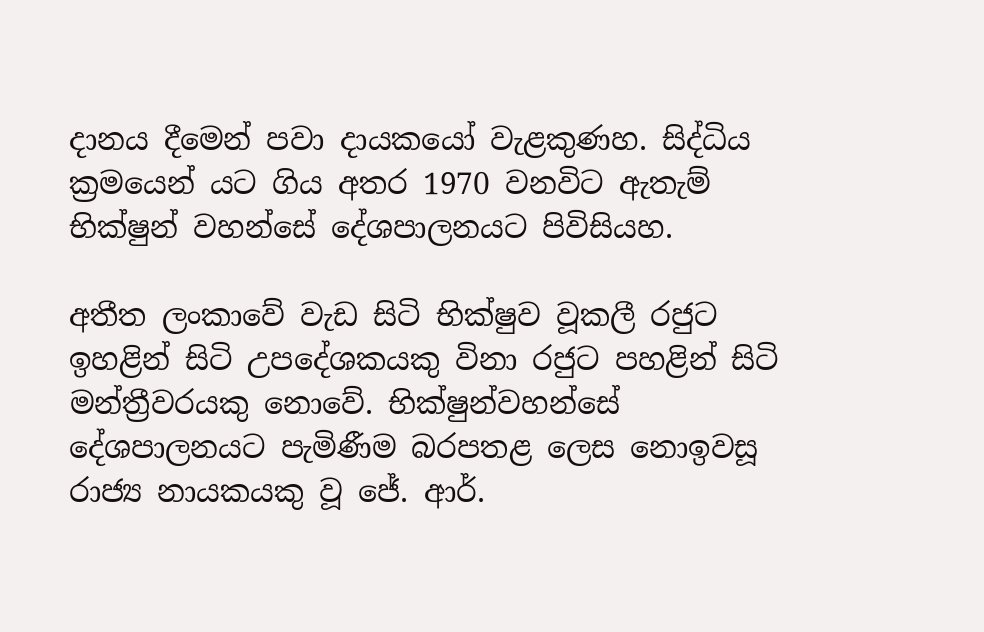දානය දීමෙන් පවා දායකයෝ වැළකුණහ. සිද්ධිය ක්‍රමයෙන් යට ගිය අතර 1970 වනවිට ඇතැම් භික්ෂුන් වහන්සේ දේශපාලනයට පිවිසියහ.

අතීත ලංකාවේ වැඩ සිටි භික්ෂුව වූකලී රජුට ඉහළින් සිටි උපදේශකයකු විනා රජුට පහළින් සිටි මන්ත්‍රීවරයකු නොවේ. භික්ෂුන්වහන්සේ දේශපාලනයට පැමිණීම බරපතළ ලෙස නොඉවසූ රාජ්‍ය නායකයකු වූ ජේ. ආර්.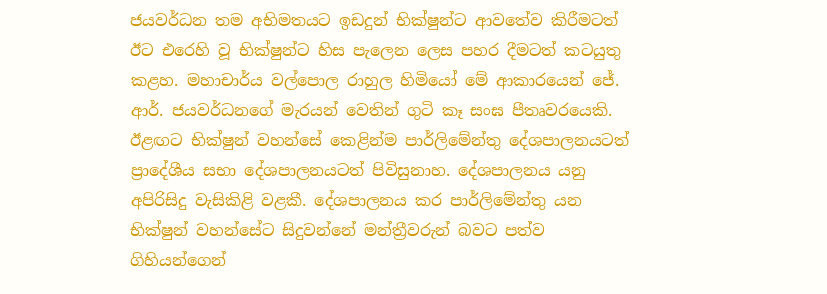ජයවර්ධන තම අභිමතයට ඉඩදුන් භික්ෂුන්ට ආවතේව කිරීමටත් ඊට එරෙහි වූ භික්ෂුන්ට හිස පැලෙන ලෙස පහර දීමටත් කටයුතු කළහ. මහාචාර්ය වල්පොල රාහුල හිමියෝ මේ ආකාරයෙන් ජේ. ආර්. ජයවර්ධනගේ මැරයන් වෙතින් ගුටි කෑ සංඝ පීතෘවරයෙකි. ඊළඟට භික්ෂුන් වහන්සේ කෙළින්ම පාර්ලිමේන්තු දේශපාලනයටත් ප්‍රාදේශීය සභා දේශපාලනයටත් පිවිසුනාහ. දේශපාලනය යනු අපිරිසිදු වැසිකිළි වළකී. දේශපාලනය කර පාර්ලිමේන්තු යන භික්ෂුන් වහන්සේට සිදුවන්නේ මන්ත්‍රීවරුන් බවට පත්ව ගිහියන්ගෙන්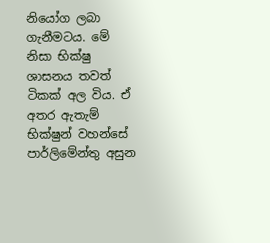නියෝග ලබා ගැනීමටය. මේ නිසා භික්ෂු ශාසනය තවත් ටිකක් අල විය. ඒ අතර ඇතැම් භික්ෂුන් වහන්සේ පාර්ලිමේන්තු අසුන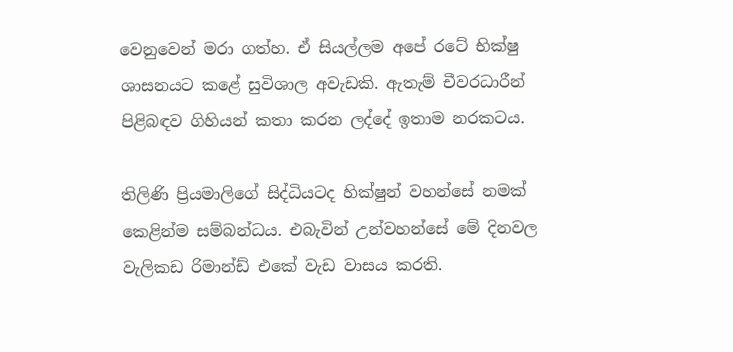වෙනුවෙන් මරා ගත්හ. ඒ සියල්ලම අපේ රටේ භික්ෂු ශාසනයට කළේ සුවිශාල අවැඩකි. ඇතැම් චීවරධාරීන් පිළිබඳව ගිහියන් කතා කරන ලද්දේ ඉතාම නරකටය.

තිලිණි ප්‍රියමාලිගේ සිද්ධියටද හික්ෂුන් වහන්සේ නමක් කෙළින්ම සම්බන්ධය. එබැවින් උන්වහන්සේ මේ දිනවල වැලිකඩ රිමාන්ඩ් එකේ වැඩ වාසය කරති.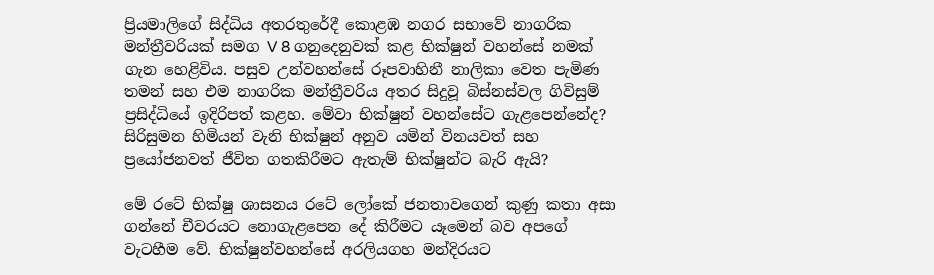ප්‍රියමාලිගේ සිද්ධිය අතරතුරේදී කොළඹ නගර සභාවේ නාගරික මන්ත්‍රීවරියක් සමග V 8 ගනුදෙනුවක් කළ භික්ෂුන් වහන්සේ නමක් ගැන හෙළිවිය. පසුව උන්වහන්සේ රූපවාහිනී නාලිකා වෙත පැමිණ තමන් සහ එම නාගරික මන්ත්‍රීවරිය අතර සිදුවූ බිස්නස්වල ගිවිසුම් ප්‍රසිද්ධියේ ඉදිරිපත් කළහ. මේවා භික්ෂුන් වහන්සේට ගැළපෙන්නේද? සිරිසුමන හිමියන් වැනි භික්ෂුන් අනුව යමින් විනයවත් සහ ප්‍රයෝජනවත් ජීවිත ගතකිරීමට ඇතැම් භික්ෂුන්ට බැරි ඇයි?

මේ රටේ භික්ෂු ශාසනය රටේ ලෝකේ ජනතාවගෙන් කුණු කතා අසා ගන්නේ චීවරයට නොගැළපෙන දේ කිරීමට යෑමෙන් බව අපගේ වැටහීම වේ. භික්ෂුන්වහන්සේ අරලියගහ මන්දිරයට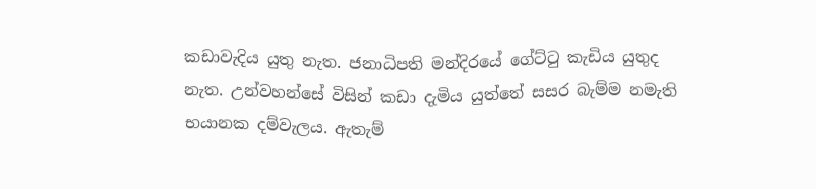කඩාවැදිය යුතු නැත. ජනාධිපති මන්දිරයේ ගේට්ටු කැඩිය යුතුද නැත. උන්වහන්සේ විසින් කඩා දැමිය යුත්තේ සසර බැම්ම නමැති භයානක දම්වැලය. ඇතැම්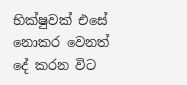භික්ෂුවක් එසේ නොකර වෙනත් දේ කරන විට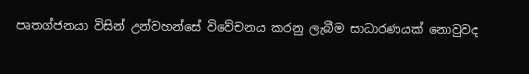පෘතග්ජනයා විසින් උන්වහන්සේ විවේචනය කරනු ලැබීම සාධාරණයක් නොවුවද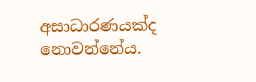අසාධාරණයක්ද නොවන්නේය.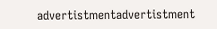advertistmentadvertistment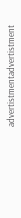advertistmentadvertistment